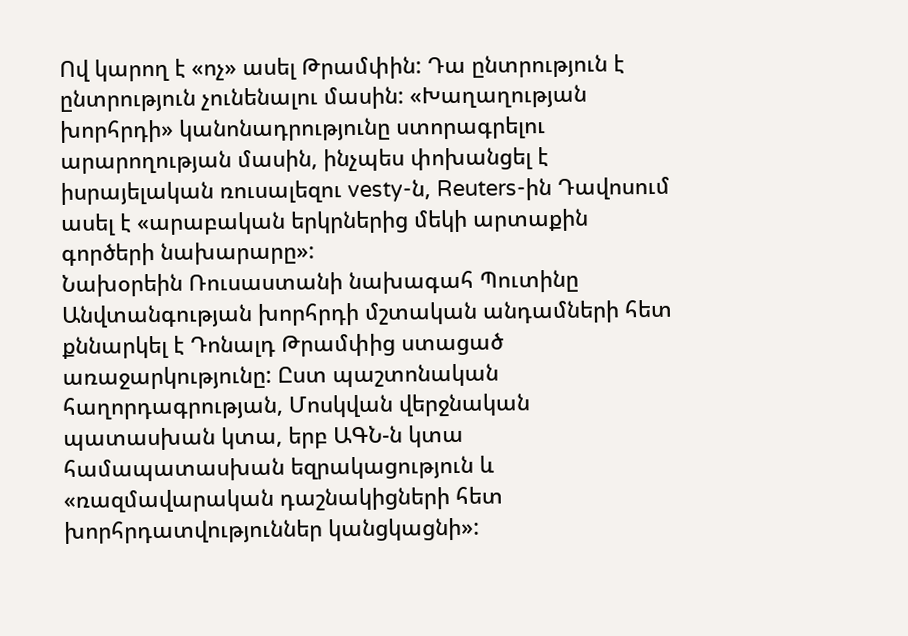Ով կարող է «ոչ» ասել Թրամփին: Դա ընտրություն է ընտրություն չունենալու մասին: «Խաղաղության խորհրդի» կանոնադրությունը ստորագրելու արարողության մասին, ինչպես փոխանցել է իսրայելական ռուսալեզու vesty-ն, Reuters-ին Դավոսում ասել է «արաբական երկրներից մեկի արտաքին գործերի նախարարը»:
Նախօրեին Ռուսաստանի նախագահ Պուտինը Անվտանգության խորհրդի մշտական անդամների հետ քննարկել է Դոնալդ Թրամփից ստացած առաջարկությունը: Ըստ պաշտոնական հաղորդագրության, Մոսկվան վերջնական պատասխան կտա, երբ ԱԳՆ-ն կտա համապատասխան եզրակացություն և «ռազմավարական դաշնակիցների հետ խորհրդատվություններ կանցկացնի»: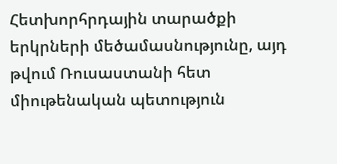Հետխորհրդային տարածքի երկրների մեծամասնությունը, այդ թվում Ռուսաստանի հետ միութենական պետություն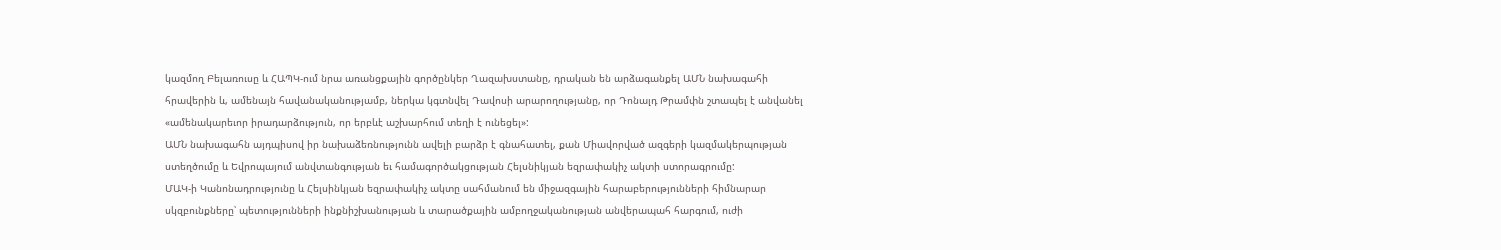կազմող Բելառուսը և ՀԱՊԿ-ում նրա առանցքային գործընկեր Ղազախստանը, դրական են արձագանքել ԱՄՆ նախագահի հրավերին և, ամենայն հավանականությամբ, ներկա կգտնվել Դավոսի արարողությանը, որ Դոնալդ Թրամփն շտապել է անվանել «ամենակարեւոր իրադարձություն, որ երբևէ աշխարհում տեղի է ունեցել»:
ԱՄՆ նախագահն այդպիսով իր նախաձեռնությունն ավելի բարձր է գնահատել, քան Միավորված ազգերի կազմակերպության ստեղծումը և Եվրոպայում անվտանգության եւ համագործակցության Հելսնիկյան եզրափակիչ ակտի ստորագրումը:
ՄԱԿ-ի Կանոնադրությունը և Հելսինկյան եզրափակիչ ակտը սահմանում են միջազգային հարաբերությունների հիմնարար սկզբունքները՝ պետությունների ինքնիշխանության և տարածքային ամբողջականության անվերապահ հարգում, ուժի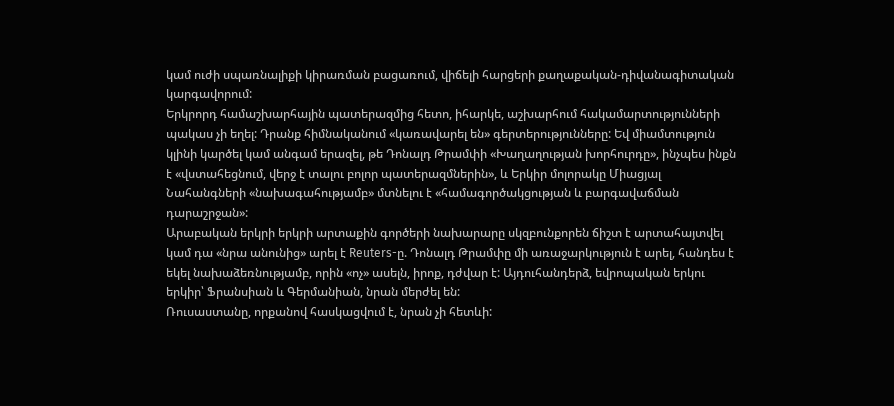կամ ուժի սպառնալիքի կիրառման բացառում, վիճելի հարցերի քաղաքական-դիվանագիտական կարգավորում:
Երկրորդ համաշխարհային պատերազմից հետո, իհարկե, աշխարհում հակամարտությունների պակաս չի եղել: Դրանք հիմնականում «կառավարել են» գերտերությունները: Եվ միամտություն կլինի կարծել կամ անգամ երազել, թե Դոնալդ Թրամփի «Խաղաղության խորհուրդը», ինչպես ինքն է «վստահեցնում, վերջ է տալու բոլոր պատերազմներին», և Երկիր մոլորակը Միացյալ Նահանգների «նախագահությամբ» մտնելու է «համագործակցության և բարգավաճման դարաշրջան»:
Արաբական երկրի երկրի արտաքին գործերի նախարարը սկզբունքորեն ճիշտ է արտահայտվել կամ դա «նրա անունից» արել է Reuters-ը. Դոնալդ Թրամփը մի առաջարկություն է արել, հանդես է եկել նախաձեռնությամբ, որին «ոչ» ասելն, իրոք, դժվար է: Այդուհանդերձ, եվրոպական երկու երկիր՝ Ֆրանսիան և Գերմանիան, նրան մերժել են:
Ռուսաստանը, որքանով հասկացվում է, նրան չի հետևի: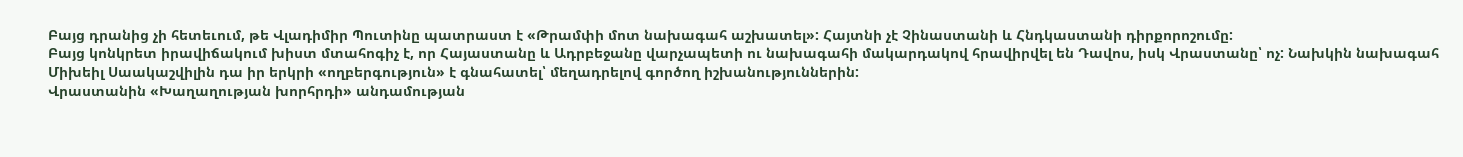Բայց դրանից չի հետեւում, թե Վլադիմիր Պուտինը պատրաստ է «Թրամփի մոտ նախագահ աշխատել»: Հայտնի չէ Չինաստանի և Հնդկաստանի դիրքորոշումը:
Բայց կոնկրետ իրավիճակում խիստ մտահոգիչ է, որ Հայաստանը և Ադրբեջանը վարչապետի ու նախագահի մակարդակով հրավիրվել են Դավոս, իսկ Վրաստանը՝ ոչ: Նախկին նախագահ Միխեիլ Սաակաշվիլին դա իր երկրի «ողբերգություն» է գնահատել՝ մեղադրելով գործող իշխանություններին:
Վրաստանին «Խաղաղության խորհրդի» անդամության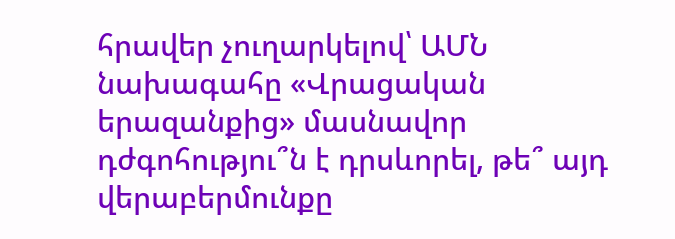հրավեր չուղարկելով՝ ԱՄՆ նախագահը «Վրացական երազանքից» մասնավոր դժգոհությու՞ն է դրսևորել, թե՞ այդ վերաբերմունքը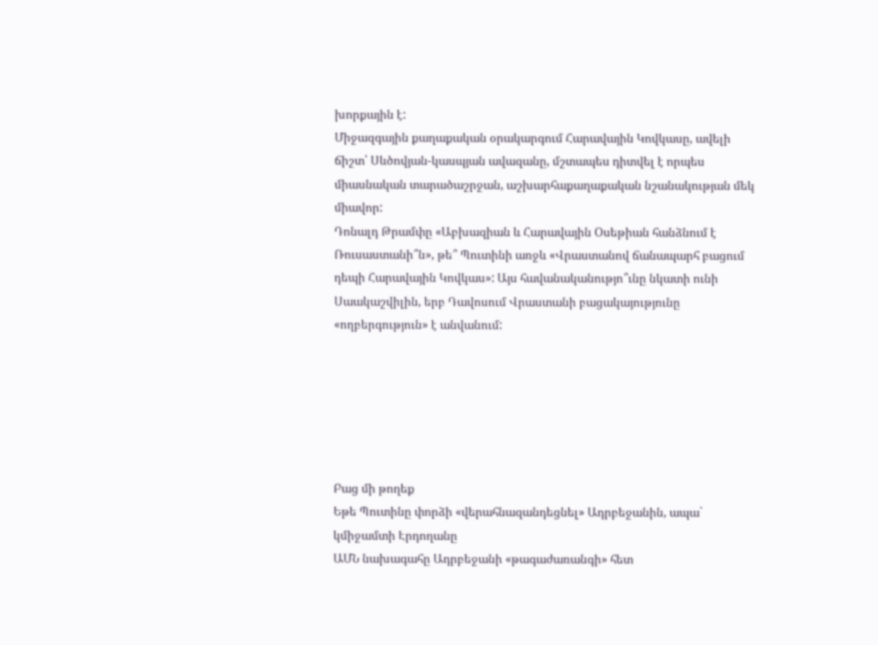խորքային է:
Միջազգային քաղաքական օրակարգում Հարավային Կովկասը, ավելի ճիշտ՝ Սևծովյան-կասպյան ավազանը, մշտապես դիտվել է որպես միասնական տարածաշրջան, աշխարհաքաղաքական նշանակության մեկ միավոր:
Դոնալդ Թրամփը «Աբխազիան և Հարավային Օսեթիան հանձնում է Ռուսաստանի՞ն», թե՞ Պուտինի առջև «Վրաստանով ճանապարհ բացում դեպի Հարավային Կովկաս»: Այս հավանականությո՞ւնը նկատի ունի Սաակաշվիլին, երբ Դավոսում Վրաստանի բացակայությունը «ողբերգություն» է անվանում:






Բաց մի թողեք
Եթե Պուտինը փորձի «վերահնազանդեցնել» Ադրբեջանին, ապա` կմիջամտի Էրդողանը
ԱՄՆ նախագահը Ադրբեջանի «թագաժառանգի» հետ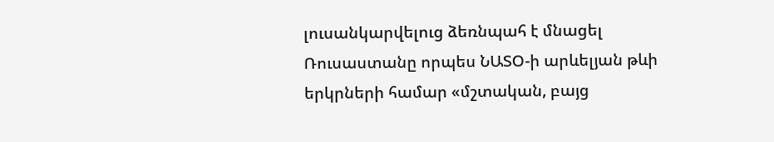լուսանկարվելուց ձեռնպահ է մնացել
Ռուսաստանը որպես ՆԱՏՕ-ի արևելյան թևի երկրների համար «մշտական, բայց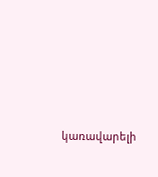կառավարելի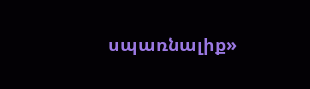սպառնալիք»